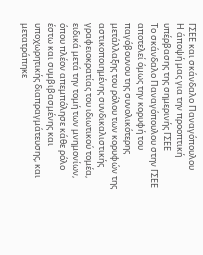ΓΣΕΕ και σκάνδαλο Παναγόπουλου
Η άποψή μας για την προοπτική υπέρβασης της σημερινής ΓΣΕΕ
Το σκάνδαλο Παναγόπουλου στην ΓΣΕΕ αποτελεί όμως την κορυφή του παγόβουνου της συνολικότερης μετάλλαξης του ρόλου των κορυφών της αστικοποιημένης συνδικαλιστικής γραφειοκρατίας του ιδιωτικού τομέα, ειδικά μετά την τομή των μνημονίων, όπου πλέον απεμπόλησε κάθε ρόλο έστω και συμβιβασμένης και υποχωρητικής διαπραγμάτευσης, και μετατράπηκε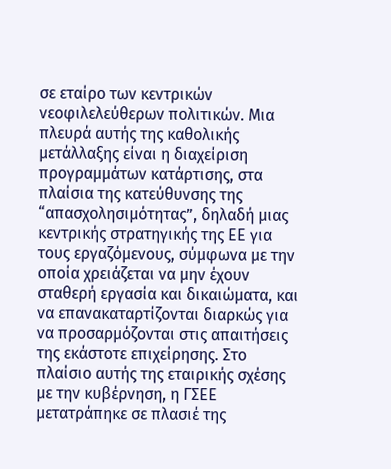σε εταίρο των κεντρικών νεοφιλελεύθερων πολιτικών. Μια πλευρά αυτής της καθολικής μετάλλαξης είναι η διαχείριση προγραμμάτων κατάρτισης, στα πλαίσια της κατεύθυνσης της “απασχολησιμότητας”, δηλαδή μιας κεντρικής στρατηγικής της ΕΕ για τους εργαζόμενους, σύμφωνα με την οποία χρειάζεται να μην έχουν σταθερή εργασία και δικαιώματα, και να επανακαταρτίζονται διαρκώς για να προσαρμόζονται στις απαιτήσεις της εκάστοτε επιχείρησης. Στο πλαίσιο αυτής της εταιρικής σχέσης με την κυβέρνηση, η ΓΣΕΕ μετατράπηκε σε πλασιέ της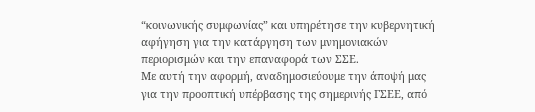“κοινωνικής συμφωνίας” και υπηρέτησε την κυβερνητική αφήγηση για την κατάργηση των μνημονιακών περιορισμών και την επαναφορά των ΣΣΕ.
Με αυτή την αφορμή, αναδημοσιεύουμε την άποψή μας για την προοπτική υπέρβασης της σημερινής ΓΣΕΕ, από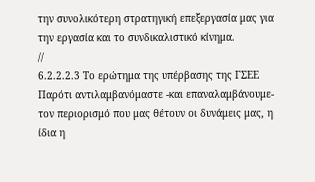την συνολικότερη στρατηγική επεξεργασία μας για την εργασία και το συνδικαλιστικό κίνημα.
//
6.2.2.2.3 Το ερώτημα της υπέρβασης της ΓΣΕΕ
Παρότι αντιλαμβανόμαστε -και επαναλαμβάνουμε- τον περιορισμό που μας θέτουν οι δυνάμεις μας, η ίδια η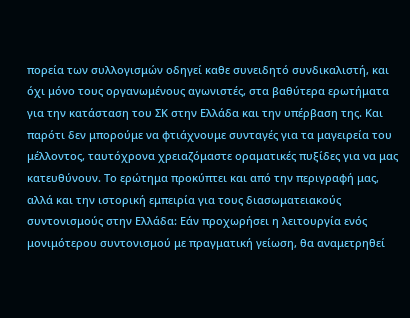πορεία των συλλογισμών οδηγεί καθε συνειδητό συνδικαλιστή, και όχι μόνο τους οργανωμένους αγωνιστές, στα βαθύτερα ερωτήματα για την κατάσταση του ΣΚ στην Ελλάδα και την υπέρβαση της. Και παρότι δεν μπορούμε να φτιάχνουμε συνταγές για τα μαγειρεία του μέλλοντος, ταυτόχρονα χρειαζόμαστε οραματικές πυξίδες για να μας κατευθύνουν. Το ερώτημα προκύπτει και από την περιγραφή μας, αλλά και την ιστορική εμπειρία για τους διασωματειακούς συντονισμούς στην Ελλάδα: Εάν προχωρήσει η λειτουργία ενός μονιμότερου συντονισμού με πραγματική γείωση, θα αναμετρηθεί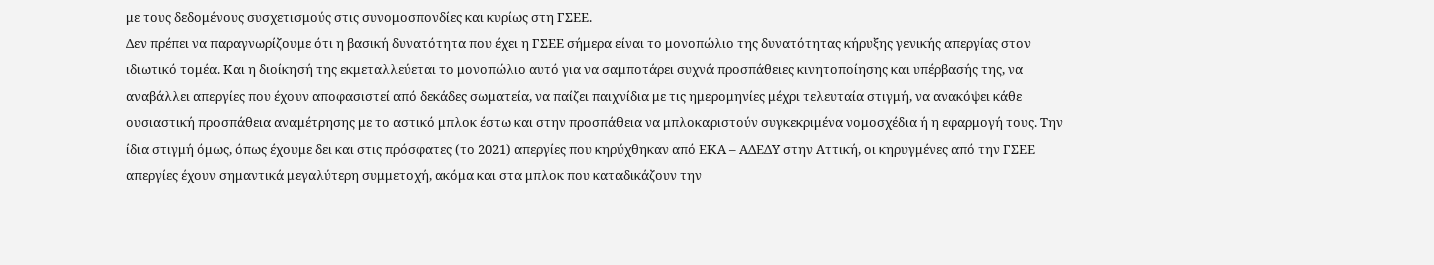με τους δεδομένους συσχετισμούς στις συνομοσπονδίες και κυρίως στη ΓΣΕΕ.
Δεν πρέπει να παραγνωρίζουμε ότι η βασική δυνατότητα που έχει η ΓΣΕΕ σήμερα είναι το μονοπώλιο της δυνατότητας κήρυξης γενικής απεργίας στον ιδιωτικό τομέα. Και η διοίκησή της εκμεταλλεύεται το μονοπώλιο αυτό για να σαμποτάρει συχνά προσπάθειες κινητοποίησης και υπέρβασής της, να αναβάλλει απεργίες που έχουν αποφασιστεί από δεκάδες σωματεία, να παίζει παιχνίδια με τις ημερομηνίες μέχρι τελευταία στιγμή, να ανακόψει κάθε ουσιαστική προσπάθεια αναμέτρησης με το αστικό μπλοκ έστω και στην προσπάθεια να μπλοκαριστούν συγκεκριμένα νομοσχέδια ή η εφαρμογή τους. Την ίδια στιγμή όμως, όπως έχουμε δει και στις πρόσφατες (το 2021) απεργίες που κηρύχθηκαν από ΕΚΑ – ΑΔΕΔΥ στην Αττική, οι κηρυγμένες από την ΓΣΕΕ απεργίες έχουν σημαντικά μεγαλύτερη συμμετοχή, ακόμα και στα μπλοκ που καταδικάζουν την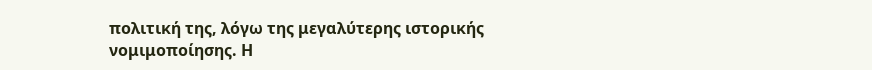πολιτική της, λόγω της μεγαλύτερης ιστορικής νομιμοποίησης. Η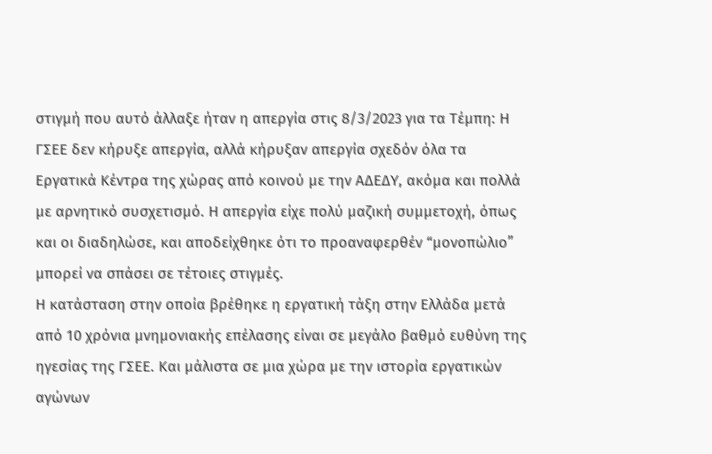στιγμή που αυτό άλλαξε ήταν η απεργία στις 8/3/2023 για τα Τέμπη: Η ΓΣΕΕ δεν κήρυξε απεργία, αλλά κήρυξαν απεργία σχεδόν όλα τα Εργατικά Κέντρα της χώρας από κοινού με την ΑΔΕΔΥ, ακόμα και πολλά με αρνητικό συσχετισμό. Η απεργία είχε πολύ μαζική συμμετοχή, όπως και οι διαδηλώσε, και αποδείχθηκε ότι το προαναφερθέν “μονοπώλιο” μπορεί να σπάσει σε τέτοιες στιγμές.
Η κατάσταση στην οποία βρέθηκε η εργατική τάξη στην Ελλάδα μετά από 10 χρόνια μνημονιακής επέλασης είναι σε μεγάλο βαθμό ευθύνη της ηγεσίας της ΓΣΕΕ. Και μάλιστα σε μια χώρα με την ιστορία εργατικών αγώνων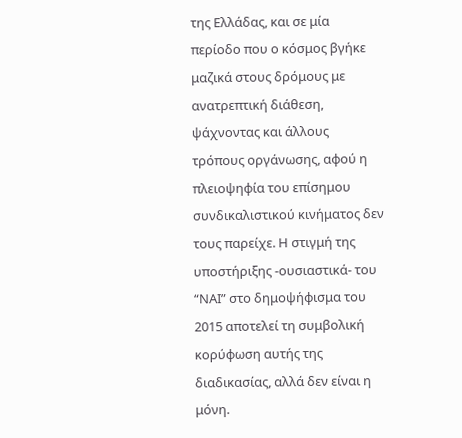της Ελλάδας, και σε μία περίοδο που ο κόσμος βγήκε μαζικά στους δρόμους με ανατρεπτική διάθεση, ψάχνοντας και άλλους τρόπους οργάνωσης, αφού η πλειοψηφία του επίσημου συνδικαλιστικού κινήματος δεν τους παρείχε. Η στιγμή της υποστήριξης -ουσιαστικά- του “ΝΑΙ” στο δημοψήφισμα του 2015 αποτελεί τη συμβολική κορύφωση αυτής της διαδικασίας, αλλά δεν είναι η μόνη.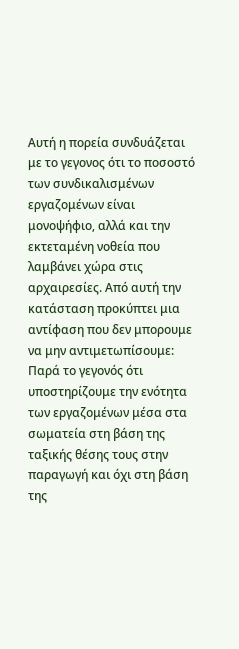Αυτή η πορεία συνδυάζεται με το γεγονος ότι το ποσοστό των συνδικαλισμένων εργαζομένων είναι μονοψήφιο, αλλά και την εκτεταμένη νοθεία που λαμβάνει χώρα στις αρχαιρεσίες. Από αυτή την κατάσταση προκύπτει μια αντίφαση που δεν μπορουμε να μην αντιμετωπίσουμε: Παρά το γεγονός ότι υποστηρίζουμε την ενότητα των εργαζομένων μέσα στα σωματεία στη βάση της ταξικής θέσης τους στην παραγωγή και όχι στη βάση της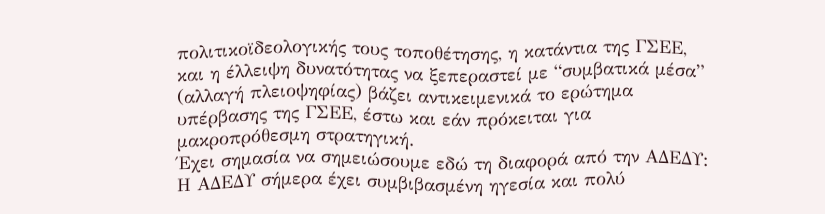πολιτικοϊδεολογικής τους τοποθέτησης, η κατάντια της ΓΣΕΕ, και η έλλειψη δυνατότητας να ξεπεραστεί με “συμβατικά μέσα” (αλλαγή πλειοψηφίας) βάζει αντικειμενικά το ερώτημα υπέρβασης της ΓΣΕΕ, έστω και εάν πρόκειται για μακροπρόθεσμη στρατηγική.
Έχει σημασία να σημειώσουμε εδώ τη διαφορά από την ΑΔΕΔΥ: Η ΑΔΕΔΥ σήμερα έχει συμβιβασμένη ηγεσία και πολύ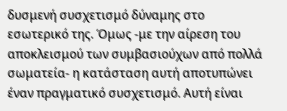δυσμενή συσχετισμό δύναμης στο εσωτερικό της. Όμως -με την αίρεση του αποκλεισμού των συμβασιούχων από πολλά σωματεία- η κατάσταση αυτή αποτυπώνει έναν πραγματικό συσχετισμό. Αυτή είναι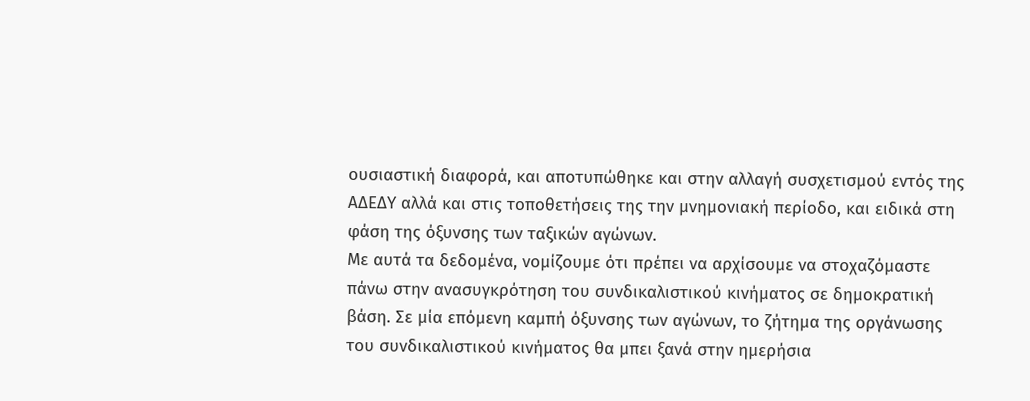ουσιαστική διαφορά, και αποτυπώθηκε και στην αλλαγή συσχετισμού εντός της ΑΔΕΔΥ αλλά και στις τοποθετήσεις της την μνημονιακή περίοδο, και ειδικά στη φάση της όξυνσης των ταξικών αγώνων.
Με αυτά τα δεδομένα, νομίζουμε ότι πρέπει να αρχίσουμε να στοχαζόμαστε πάνω στην ανασυγκρότηση του συνδικαλιστικού κινήματος σε δημοκρατική βάση. Σε μία επόμενη καμπή όξυνσης των αγώνων, το ζήτημα της οργάνωσης του συνδικαλιστικού κινήματος θα μπει ξανά στην ημερήσια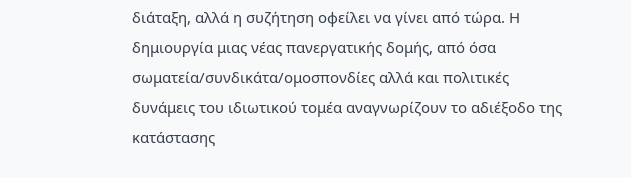διάταξη, αλλά η συζήτηση οφείλει να γίνει από τώρα. Η δημιουργία μιας νέας πανεργατικής δομής, από όσα σωματεία/συνδικάτα/ομοσπονδίες αλλά και πολιτικές δυνάμεις του ιδιωτικού τομέα αναγνωρίζουν το αδιέξοδο της κατάστασης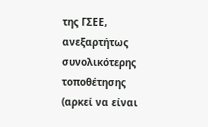της ΓΣΕΕ, ανεξαρτήτως συνολικότερης τοποθέτησης (αρκεί να είναι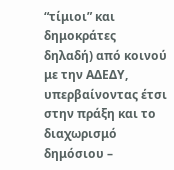“τίμιοι” και δημοκράτες δηλαδή) από κοινού με την ΑΔΕΔΥ, υπερβαίνοντας έτσι στην πράξη και το διαχωρισμό δημόσιου –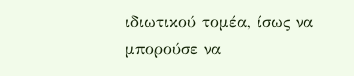ιδιωτικού τομέα, ίσως να μπορούσε να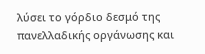λύσει το γόρδιο δεσμό της πανελλαδικής οργάνωσης και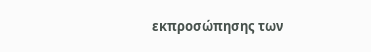εκπροσώπησης των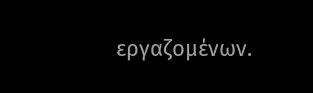εργαζομένων.